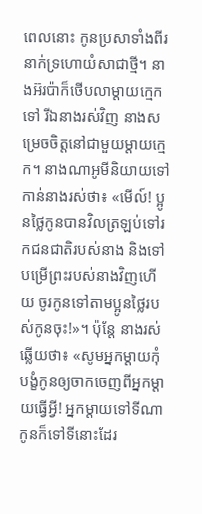ពេលនោះ កូនប្រសាទាំងពីរនាក់ទ្រហោយំសាជាថ្មី។ នាងអ៊រប៉ាក៏ថើបលាម្ដាយក្មេកទៅ រីឯនាងរស់វិញ នាងសម្រេចចិត្តនៅជាមួយម្ដាយក្មេក។ នាងណាអូមីនិយាយទៅកាន់នាងរស់ថា៖ «មើល៍! ប្អូនថ្លៃកូនបានវិលត្រឡប់ទៅរកជនជាតិរបស់នាង និងទៅបម្រើព្រះរបស់នាងវិញហើយ ចូរកូនទៅតាមប្អូនថ្លៃរបស់កូនចុះ!»។ ប៉ុន្តែ នាងរស់ឆ្លើយថា៖ «សូមអ្នកម្ដាយកុំបង្ខំកូនឲ្យចាកចេញពីអ្នកម្ដាយធ្វើអ្វី! អ្នកម្ដាយទៅទីណា កូនក៏ទៅទីនោះដែរ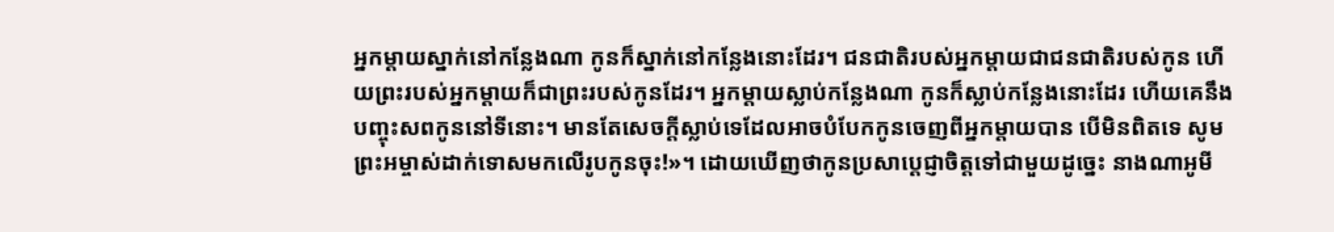អ្នកម្ដាយស្នាក់នៅកន្លែងណា កូនក៏ស្នាក់នៅកន្លែងនោះដែរ។ ជនជាតិរបស់អ្នកម្ដាយជាជនជាតិរបស់កូន ហើយព្រះរបស់អ្នកម្ដាយក៏ជាព្រះរបស់កូនដែរ។ អ្នកម្ដាយស្លាប់កន្លែងណា កូនក៏ស្លាប់កន្លែងនោះដែរ ហើយគេនឹងបញ្ចុះសពកូននៅទីនោះ។ មានតែសេចក្ដីស្លាប់ទេដែលអាចបំបែកកូនចេញពីអ្នកម្ដាយបាន បើមិនពិតទេ សូមព្រះអម្ចាស់ដាក់ទោសមកលើរូបកូនចុះ!»។ ដោយឃើញថាកូនប្រសាប្ដេជ្ញាចិត្តទៅជាមួយដូច្នេះ នាងណាអូមី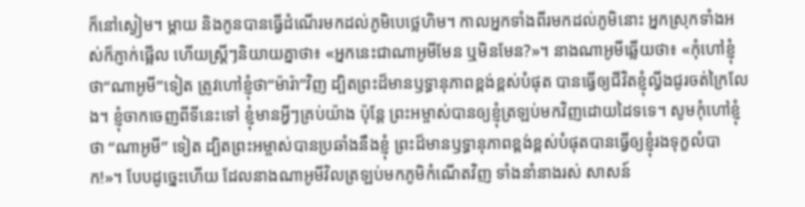ក៏នៅស្ងៀម។ ម្ដាយ និងកូនបានធ្វើដំណើរមកដល់ភូមិបេថ្លេហិម។ កាលអ្នកទាំងពីរមកដល់ភូមិនោះ អ្នកស្រុកទាំងអស់ក៏ភ្ញាក់ផ្អើល ហើយស្ត្រីៗនិយាយគ្នាថា៖ «អ្នកនេះជាណាអូមីមែន ឬមិនមែន?»។ នាងណាអូមីឆ្លើយថា៖ «កុំហៅខ្ញុំថា“ណាអូមី”ទៀត ត្រូវហៅខ្ញុំថា“ម៉ារ៉ា”វិញ ដ្បិតព្រះដ៏មានឫទ្ធានុភាពខ្ពង់ខ្ពស់បំផុត បានធ្វើឲ្យជីវិតខ្ញុំល្វីងជូរចត់ក្រៃលែង។ ខ្ញុំចាកចេញពីទីនេះទៅ ខ្ញុំមានអ្វីៗគ្រប់យ៉ាង ប៉ុន្តែ ព្រះអម្ចាស់បានឲ្យខ្ញុំត្រឡប់មកវិញដោយដៃទទេ។ សូមកុំហៅខ្ញុំថា “ណាអូមី” ទៀត ដ្បិតព្រះអម្ចាស់បានប្រឆាំងនឹងខ្ញុំ ព្រះដ៏មានឫទ្ធានុភាពខ្ពង់ខ្ពស់បំផុតបានធ្វើឲ្យខ្ញុំរងទុក្ខលំបាក!»។ បែបដូច្នេះហើយ ដែលនាងណាអូមីវិលត្រឡប់មកភូមិកំណើតវិញ ទាំងនាំនាងរស់ សាសន៍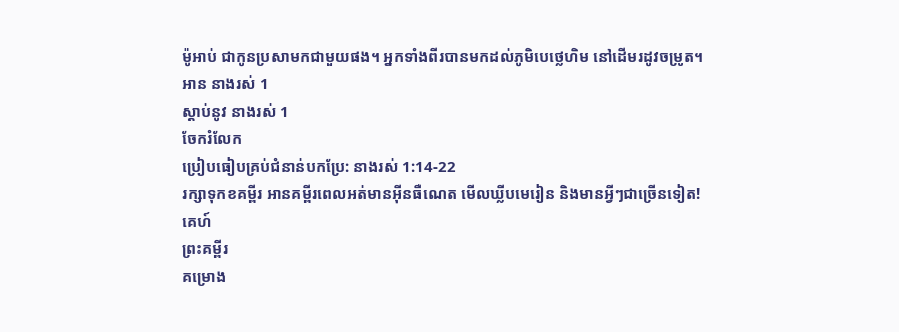ម៉ូអាប់ ជាកូនប្រសាមកជាមួយផង។ អ្នកទាំងពីរបានមកដល់ភូមិបេថ្លេហិម នៅដើមរដូវចម្រូត។
អាន នាងរស់ 1
ស្ដាប់នូវ នាងរស់ 1
ចែករំលែក
ប្រៀបធៀបគ្រប់ជំនាន់បកប្រែ: នាងរស់ 1:14-22
រក្សាទុកខគម្ពីរ អានគម្ពីរពេលអត់មានអ៊ីនធឺណេត មើលឃ្លីបមេរៀន និងមានអ្វីៗជាច្រើនទៀត!
គេហ៍
ព្រះគម្ពីរ
គម្រោង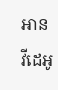អាន
វីដេអូ